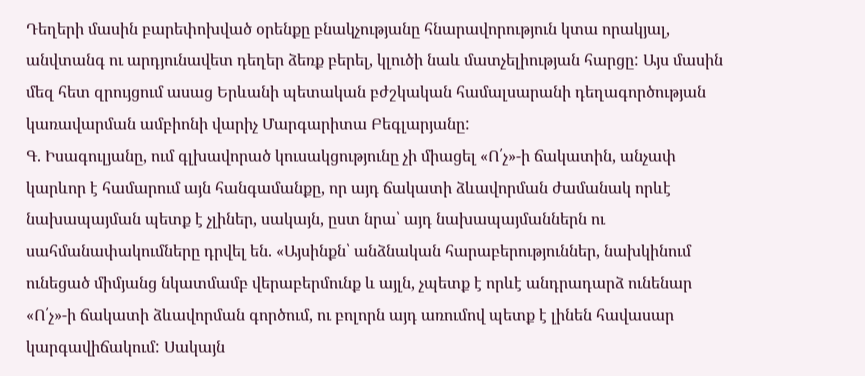Դեղերի մասին բարեփոխված օրենքը բնակչությանը հնարավորություն կտա որակյալ, անվտանգ ու արդյունավետ դեղեր ձեռք բերել, կլուծի նաև մատչելիության հարցը: Այս մասին մեզ հետ զրույցում ասաց Երևանի պետական բժշկական համալսարանի դեղագործության կառավարման ամբիոնի վարիչ Մարգարիտա Բեգլարյանը:
Գ. Իսագուլյանը, ում գլխավորած կուսակցությունը չի միացել «Ո՛չ»-ի ճակատին, անչափ կարևոր է համարում այն հանգամանքը, որ այդ ճակատի ձևավորման ժամանակ որևէ նախապայման պետք է չլիներ, սակայն, ըստ նրա՝ այդ նախապայմաններն ու սահմանափակումները դրվել են. «Այսինքն՝ անձնական հարաբերություններ, նախկինում ունեցած միմյանց նկատմամբ վերաբերմունք և այլն, չպետք է որևէ անդրադարձ ունենար «Ո՛չ»-ի ճակատի ձևավորման գործում, ու բոլորն այդ առումով պետք է լինեն հավասար կարգավիճակում: Սակայն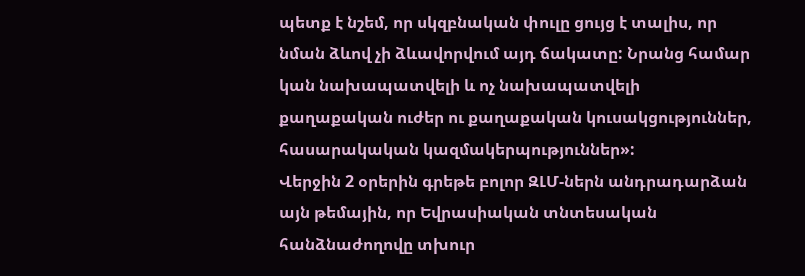պետք է նշեմ, որ սկզբնական փուլը ցույց է տալիս, որ նման ձևով չի ձևավորվում այդ ճակատը: Նրանց համար կան նախապատվելի և ոչ նախապատվելի քաղաքական ուժեր ու քաղաքական կուսակցություններ, հասարակական կազմակերպություններ»:
Վերջին 2 օրերին գրեթե բոլոր ԶԼՄ-ներն անդրադարձան այն թեմային, որ Եվրասիական տնտեսական հանձնաժողովը տխուր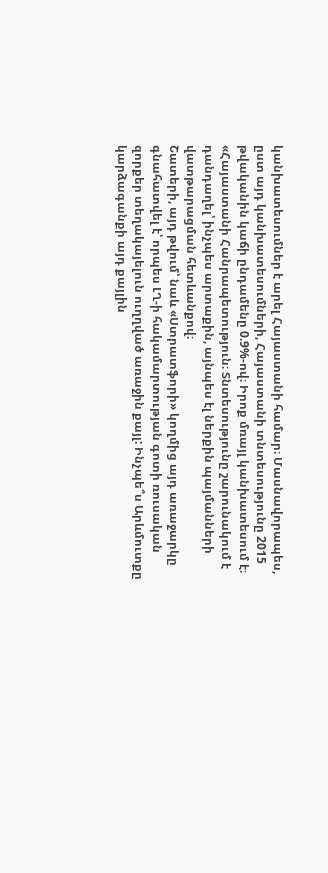կանխատեսումներ է արել Հայաստանի համար։ Մասնավորապես, ըստ այդ կանխատեսումների, Հայաստանի տնտեսությունը 2015 թվականին կաճի ընդամենը 0.9%-ով։ Իրոք մռայլ կանխատեսում է։
«Հայաստանի Հանրապետություն։ Տնտեսությունը շարունակում է դանդաղել՝ ինչպես արտաքին, այնպես էլ ներքին պայմանների վատթարացման հետևանքով։
Շատերի, այդ թվում՝ նաև «Ստրատֆորի» կողմից այդ առաջարկը գնահատվել է՝ որպես ԼՂ-ի հակամարտության գոտի ռուսական զորքեր տեղակայելուն ուղղված առաջին քայլ: Ինչպե՞ս Արևմուտքը կարձագանքի այդ քայլին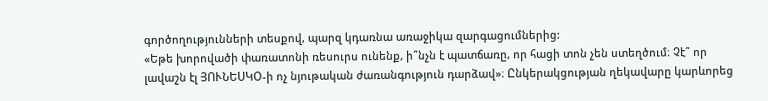գործողությունների տեսքով, պարզ կդառնա առաջիկա զարգացումներից:
«Եթե խորովածի փառատոնի ռեսուրս ունենք, ի՞նչն է պատճառը, որ հացի տոն չեն ստեղծում։ Չէ՞ որ լավաշն էլ ՅՈՒՆԵՍԿՕ-ի ոչ նյութական ժառանգություն դարձավ»։ Ընկերակցության ղեկավարը կարևորեց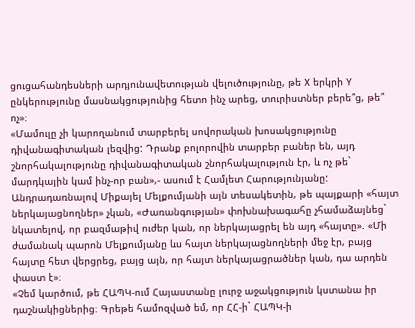ցուցահանդեսների արդյունավետության վելուծությունը, թե X երկրի Y ընկերությունը մասնակցությունից հետո ինչ արեց, տուրիստներ բերե՞ց, թե՞ ոչ»։
«Մամուլը չի կարողանում տարբերել սովորական խոսակցությունը դիվանագիտական լեզվից: Դրանք բոլորովին տարբեր բաներ են, այդ շնորհակալությունը դիվանագիտական շնորհակալություն էր, և ոչ թե` մարդկային կամ ինչ-որ բան»,- ասում է Համլետ Հարությունյանը:
Անդրադառնալով Միքայել Մելքումյանի այն տեսակետին, թե պայքարի «հայտ ներկայացնողներ» չկան, «Ժառանգության» փոխնախագահը չհամաձայնեց` նկատելով, որ բազմաթիվ ուժեր կան, որ ներկայացրել են այդ «հայտը». «Մի ժամանակ պարոն Մելքումյանը ևս հայտ ներկայացնողների մեջ էր, բայց հայտը հետ վերցրեց, բայց այն, որ հայտ ներկայացրածներ կան, դա արդեն փաստ է»։
«Չեմ կարծում, թե ՀԱՊԿ-ում Հայաստանը լուրջ աջակցություն կստանա իր դաշնակիցներից։ Գրեթե համոզված եմ, որ ՀՀ-ի` ՀԱՊԿ-ի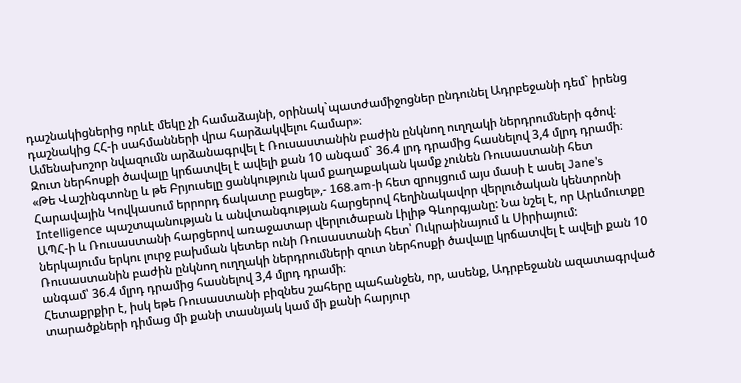դաշնակիցներից որևէ մեկը չի համաձայնի, օրինակ`պատժամիջոցներ ընդունել Ադրբեջանի դեմ` իրենց դաշնակից ՀՀ-ի սահմանների վրա հարձակվելու համար»։
Ամենախոշոր նվազումն արձանագրվել է Ռուսաստանին բաժին ընկնող ուղղակի ներդրումների գծով։ Զուտ ներհոսքի ծավալը կրճատվել է ավելի քան 10 անգամ` 36.4 լրդ դրամից հասնելով 3,4 մլրդ դրամի։
«Թե Վաշինգտոնը և թե Բրյուսելը ցանկություն կամ քաղաքական կամք չունեն Ռուսաստանի հետ Հարավային Կովկասում երրորդ ճակատը բացել»,- 168.am-ի հետ զրույցում այս մասի է ասել Jane’s Intelligence պաշտպանության և անվտանգության հարցերով հեղինակավոր վերլուծական կենտրոնի ԱՊՀ-ի և Ռուսաստանի հարցերով առաջատար վերլուծաբան Լիլիթ Գևորգյանը: Նա նշել է, որ Արևմուտքը ներկայումս երկու լուրջ բախման կետեր ունի Ռուսաստանի հետ՝ Ուկրաինայում և Սիրիայում:
Ռուսաստանին բաժին ընկնող ուղղակի ներդրումների զուտ ներհոսքի ծավալը կրճատվել է ավելի քան 10 անգամ՝ 36.4 մլրդ դրամից հասնելով 3,4 մլրդ դրամի։
Հետաքրքիր է, իսկ եթե Ռուսաստանի բիզնես շահերը պահանջեն, որ, ասենք, Ադրբեջանն ազատագրված տարածքների դիմաց մի քանի տասնյակ կամ մի քանի հարյուր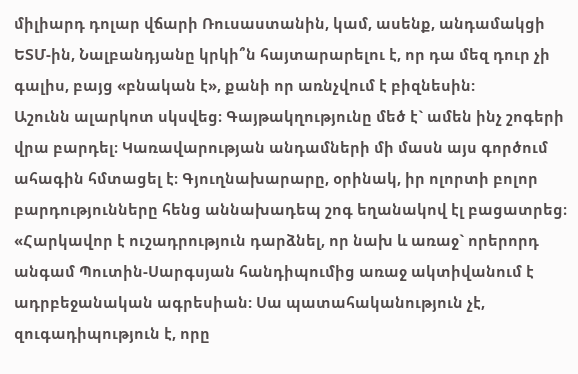միլիարդ դոլար վճարի Ռուսաստանին, կամ, ասենք, անդամակցի ԵՏՄ-ին, Նալբանդյանը կրկի՞ն հայտարարելու է, որ դա մեզ դուր չի գալիս, բայց «բնական է», քանի որ առնչվում է բիզնեսին:
Աշունն ալարկոտ սկսվեց։ Գայթակղությունը մեծ է` ամեն ինչ շոգերի վրա բարդել։ Կառավարության անդամների մի մասն այս գործում ահագին հմտացել է։ Գյուղնախարարը, օրինակ, իր ոլորտի բոլոր բարդությունները հենց աննախադեպ շոգ եղանակով էլ բացատրեց։
«Հարկավոր է ուշադրություն դարձնել, որ նախ և առաջ` որերորդ անգամ Պուտին-Սարգսյան հանդիպումից առաջ ակտիվանում է ադրբեջանական ագրեսիան: Սա պատահականություն չէ, զուգադիպություն է, որը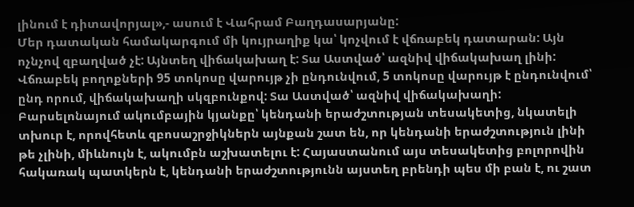լինում է դիտավորյալ»,- ասում է Վահրամ Բաղդասարյանը:
Մեր դատական համակարգում մի կույրաղիք կա՝ կոչվում է վճռաբեկ դատարան: Այն ոչնչով զբաղված չէ: Այնտեղ վիճակախաղ է: Տա Աստված՝ ազնիվ վիճակախաղ լինի: Վճռաբեկ բողոքների 95 տոկոսը վարույթ չի ընդունվում, 5 տոկոսը վարույթ է ընդունվում՝ ընդ որում, վիճակախաղի սկզբունքով: Տա Աստված՝ ազնիվ վիճակախաղի:
Բարսելոնայում ակումբային կյանքը՝ կենդանի երաժշտության տեսակետից, նկատելի տխուր է, որովհետև զբոսաշրջիկներն այնքան շատ են, որ կենդանի երաժշտություն լինի թե չլինի, միևնույն է, ակումբն աշխատելու է: Հայաստանում այս տեսակետից բոլորովին հակառակ պատկերն է, կենդանի երաժշտությունն այստեղ բրենդի պես մի բան է, ու շատ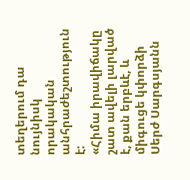տեղերում դա նույնիսկ որակական անհրաժեշտություն է:
«Հիմա իրավիճակը շատ ավելի լարված է, քան երբևէ, և միգուցե կփորձի Սերժ Սարգսյանն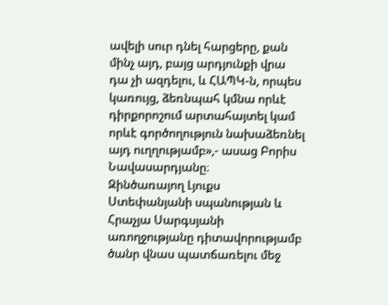ավելի սուր դնել հարցերը, քան մինչ այդ, բայց արդյունքի վրա դա չի ազդելու, և ՀԱՊԿ-ն, որպես կառույց, ձեռնպահ կմնա որևէ դիրքորոշում արտահայտել կամ որևէ գործողություն նախաձեռնել այդ ուղղությամբ»,- ասաց Բորիս Նավասարդյանը։
Զինծառայող Լյուքս Ստեփանյանի սպանության և Հրաչյա Սարգսյանի առողջությանը դիտավորությամբ ծանր վնաս պատճառելու մեջ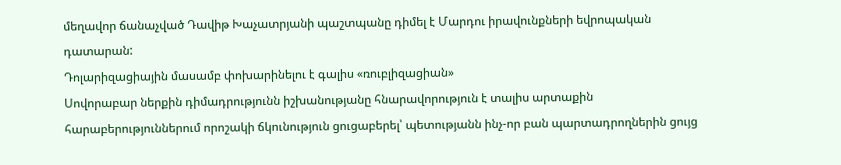մեղավոր ճանաչված Դավիթ Խաչատրյանի պաշտպանը դիմել է Մարդու իրավունքների եվրոպական դատարան:
Դոլարիզացիային մասամբ փոխարինելու է գալիս «ռուբլիզացիան»
Սովորաբար ներքին դիմադրությունն իշխանությանը հնարավորություն է տալիս արտաքին հարաբերություններում որոշակի ճկունություն ցուցաբերել՝ պետությանն ինչ-որ բան պարտադրողներին ցույց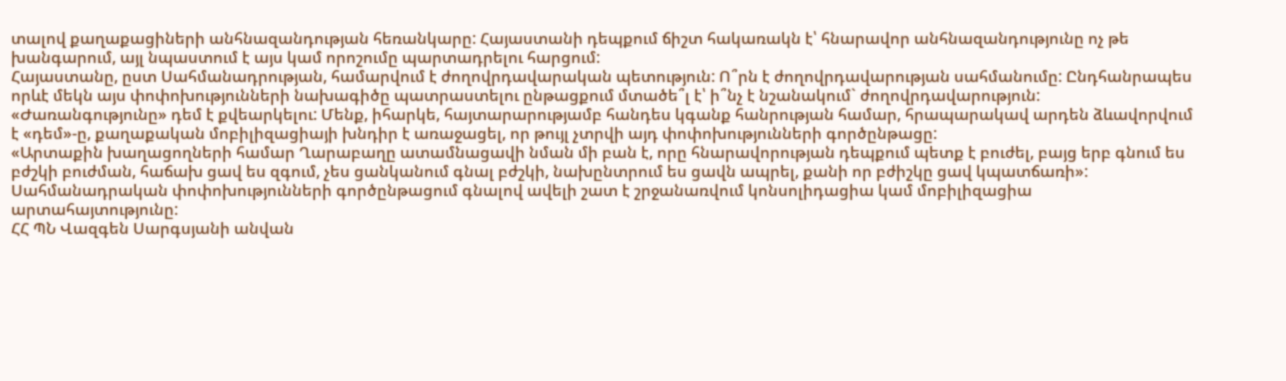տալով քաղաքացիների անհնազանդության հեռանկարը: Հայաստանի դեպքում ճիշտ հակառակն է՝ հնարավոր անհնազանդությունը ոչ թե խանգարում, այլ նպաստում է այս կամ որոշումը պարտադրելու հարցում:
Հայաստանը, ըստ Սահմանադրության, համարվում է ժողովրդավարական պետություն: Ո՞րն է ժողովրդավարության սահմանումը: Ընդհանրապես որևէ մեկն այս փոփոխությունների նախագիծը պատրաստելու ընթացքում մտածե՞լ է՝ ի՞նչ է նշանակում` ժողովրդավարություն:
«Ժառանգությունը» դեմ է քվեարկելու: Մենք, իհարկե, հայտարարությամբ հանդես կգանք հանրության համար, հրապարակավ արդեն ձևավորվում է «դեմ»-ը, քաղաքական մոբիլիզացիայի խնդիր է առաջացել, որ թույլ չտրվի այդ փոփոխությունների գործընթացը:
«Արտաքին խաղացողների համար Ղարաբաղը ատամնացավի նման մի բան է, որը հնարավորության դեպքում պետք է բուժել, բայց երբ գնում ես բժշկի բուժման, հաճախ ցավ ես զգում, չես ցանկանում գնալ բժշկի, նախընտրում ես ցավն ապրել, քանի որ բժիշկը ցավ կպատճառի»:
Սահմանադրական փոփոխությունների գործընթացում գնալով ավելի շատ է շրջանառվում կոնսոլիդացիա կամ մոբիլիզացիա արտահայտությունը:
ՀՀ ՊՆ Վազգեն Սարգսյանի անվան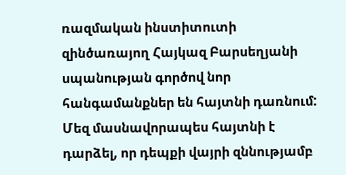ռազմական ինստիտուտի զինծառայող Հայկազ Բարսեղյանի սպանության գործով նոր հանգամանքներ են հայտնի դառնում: Մեզ մասնավորապես հայտնի է դարձել, որ դեպքի վայրի զննությամբ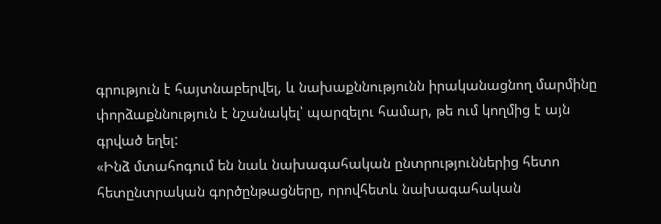գրություն է հայտնաբերվել, և նախաքննությունն իրականացնող մարմինը փորձաքննություն է նշանակել՝ պարզելու համար, թե ում կողմից է այն գրված եղել:
«Ինձ մտահոգում են նաև նախագահական ընտրություններից հետո հետընտրական գործընթացները, որովհետև նախագահական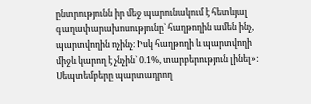ընտրությունն իր մեջ պարունակում է հետևյալ գաղափարախոսությունը` հաղթողին ամեն ինչ, պարտվողին ոչինչ։ Իսկ հաղթողի և պարտվողի միջև կարող է չնչին` 0.1%, տարբերություն լինել»:
Սեպտեմբերը պարտադրող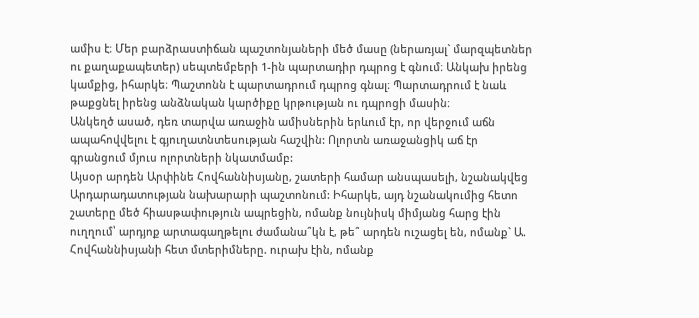ամիս է։ Մեր բարձրաստիճան պաշտոնյաների մեծ մասը (ներառյալ` մարզպետներ ու քաղաքապետեր) սեպտեմբերի 1-ին պարտադիր դպրոց է գնում։ Անկախ իրենց կամքից, իհարկե։ Պաշտոնն է պարտադրում դպրոց գնալ։ Պարտադրում է նաև թաքցնել իրենց անձնական կարծիքը կրթության ու դպրոցի մասին։
Անկեղծ ասած, դեռ տարվա առաջին ամիսներին երևում էր, որ վերջում աճն ապահովվելու է գյուղատնտեսության հաշվին: Ոլորտն առաջանցիկ աճ էր գրանցում մյուս ոլորտների նկատմամբ:
Այսօր արդեն Արփինե Հովհաննիսյանը, շատերի համար անսպասելի, նշանակվեց Արդարադատության նախարարի պաշտոնում: Իհարկե, այդ նշանակումից հետո շատերը մեծ հիասթափություն ապրեցին, ոմանք նույնիսկ միմյանց հարց էին ուղղում՝ արդյոք արտագաղթելու ժամանա՞կն է, թե՞ արդեն ուշացել են, ոմանք` Ա. Հովհաննիսյանի հետ մտերիմները. ուրախ էին, ոմանք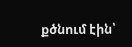քծնում էին՝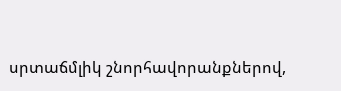սրտաճմլիկ շնորհավորանքներով,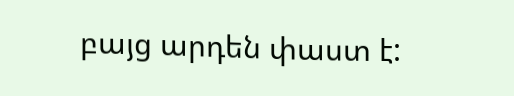բայց արդեն փաստ է: